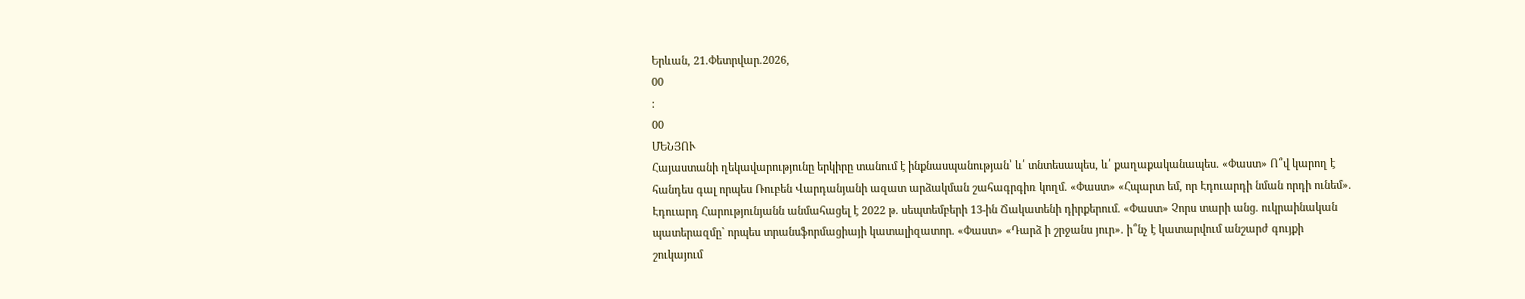Երևան, 21.Փետրվար.2026,
00
:
00
ՄԵՆՅՈՒ
Հայաստանի ղեկավարությունը երկիրը տանում է ինքնասպանության՝ և՛ տնտեսապես, և՛ քաղաքականապես. «Փաստ» Ո՞վ կարող է հանդես գալ որպես Ռուբեն Վարդանյանի ազատ արձակման շահագրգիռ կողմ. «Փաստ» «Հպարտ եմ, որ Էդուարդի նման որդի ունեմ». Էդուարդ Հարությունյանն անմահացել է 2022 թ. սեպտեմբերի 13-ին Ճակատենի դիրքերում. «Փաստ» Չորս տարի անց. ուկրաինական պատերազմը` որպես տրանսֆորմացիայի կատալիզատոր. «Փաստ» «Դարձ ի շրջանս յուր». ի՞նչ է կատարվում անշարժ գույքի շուկայում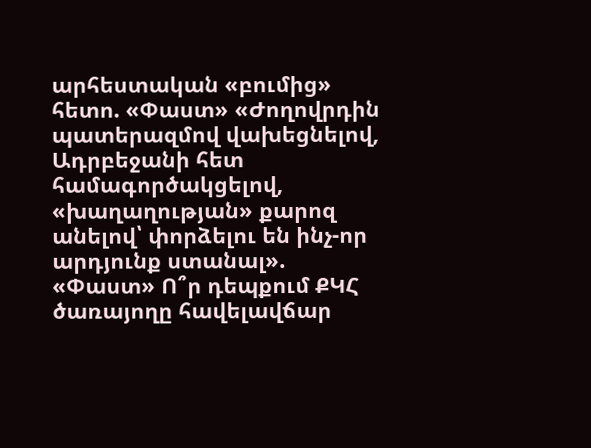արհեստական «բումից» հետո. «Փաստ» «Ժողովրդին պատերազմով վախեցնելով, Ադրբեջանի հետ համագործակցելով, «խաղաղության» քարոզ անելով՝ փորձելու են ինչ-որ արդյունք ստանալ». «Փաստ» Ո՞ր դեպքում ՔԿՀ ծառայողը հավելավճար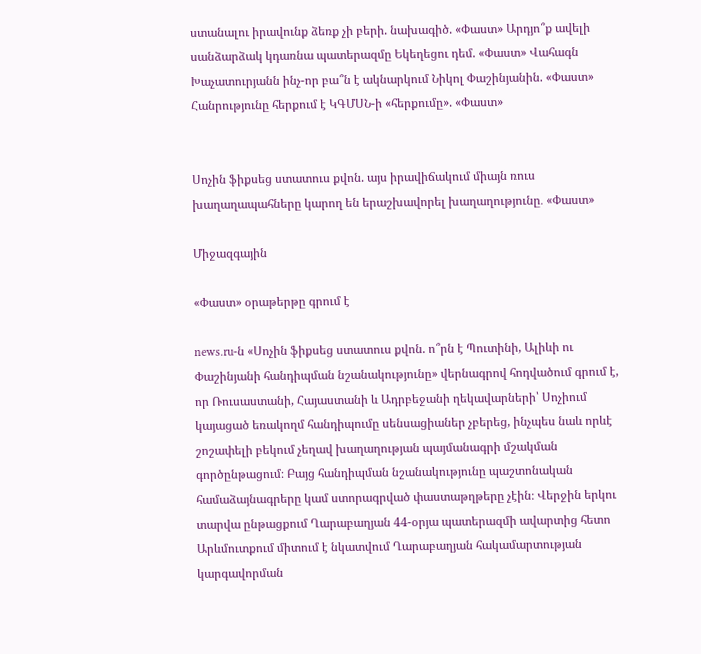ստանալու իրավունք ձեռք չի բերի. նախագիծ. «Փաստ» Արդյո՞ք ավելի սանձարձակ կդառնա պատերազմը Եկեղեցու դեմ. «Փաստ» Վահագն Խաչատուրյանն ինչ-որ բա՞ն է ակնարկում Նիկոլ Փաշինյանին. «Փաստ» Հանրությունը հերքում է ԿԳՄՍՆ-ի «հերքումը». «Փաստ»


Սոչին ֆիքսեց ստատուս քվոն. այս իրավիճակում միայն ռուս խաղաղապահները կարող են երաշխավորել խաղաղությունը․ «Փաստ»

Միջազգային

«Փաստ» օրաթերթը գրում է

news.ru-ն «Սոչին ֆիքսեց ստատուս քվոն. ո՞րն է Պուտինի, Ալիևի ու Փաշինյանի հանդիպման նշանակությունը» վերնագրով հոդվածում գրում է, որ Ռուսաստանի, Հայաստանի և Ադրբեջանի ղեկավարների՝ Սոչիում կայացած եռակողմ հանդիպումը սենսացիաներ չբերեց, ինչպես նաև որևէ շոշափելի բեկում չեղավ խաղաղության պայմանագրի մշակման գործընթացում։ Բայց հանդիպման նշանակությունը պաշտոնական համաձայնագրերը կամ ստորագրված փաստաթղթերը չէին։ Վերջին երկու տարվա ընթացքում Ղարաբաղյան 44-օրյա պատերազմի ավարտից հետո Արևմուտքում միտում է նկատվում Ղարաբաղյան հակամարտության կարգավորման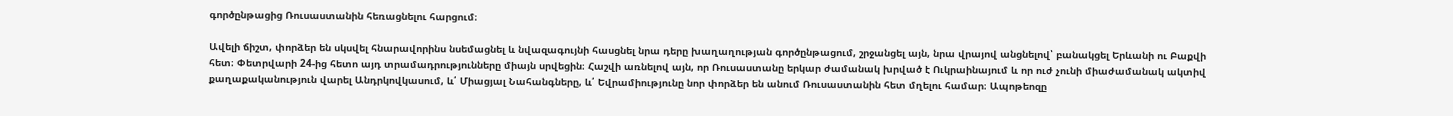գործընթացից Ռուսաստանին հեռացնելու հարցում։

Ավելի ճիշտ, փորձեր են սկսվել հնարավորինս նսեմացնել և նվազագույնի հասցնել նրա դերը խաղաղության գործընթացում, շրջանցել այն, նրա վրայով անցնելով՝ բանակցել Երևանի ու Բաքվի հետ։ Փետրվարի 24-ից հետո այդ տրամադրությունները միայն սրվեցին։ Հաշվի առնելով այն, որ Ռուսաստանը երկար ժամանակ խրված է Ուկրաինայում և որ ուժ չունի միաժամանակ ակտիվ քաղաքականություն վարել Անդրկովկասում, և՛ Միացյալ Նահանգները, և՛ Եվրամիությունը նոր փորձեր են անում Ռուսաստանին հետ մղելու համար։ Ապոթեոզը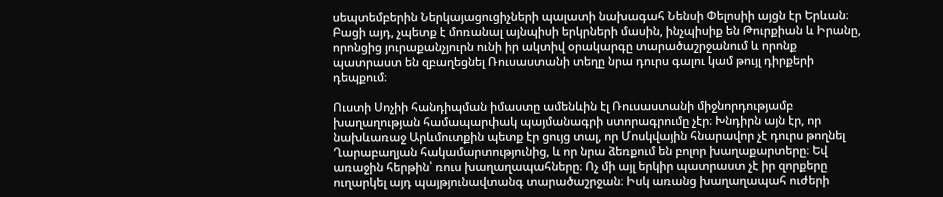սեպտեմբերին Ներկայացուցիչների պալատի նախագահ Նենսի Փելոսիի այցն էր Երևան։ Բացի այդ, չպետք է մոռանալ այնպիսի երկրների մասին, ինչպիսիք են Թուրքիան և Իրանը, որոնցից յուրաքանչյուրն ունի իր ակտիվ օրակարգը տարածաշրջանում և որոնք պատրաստ են զբաղեցնել Ռուսաստանի տեղը նրա դուրս գալու կամ թույլ դիրքերի դեպքում։

Ուստի Սոչիի հանդիպման իմաստը ամենևին էլ Ռուսաստանի միջնորդությամբ խաղաղության համապարփակ պայմանագրի ստորագրումը չէր։ Խնդիրն այն էր, որ նախևառաջ Արևմուտքին պետք էր ցույց տալ, որ Մոսկվային հնարավոր չէ դուրս թողնել Ղարաբաղյան հակամարտությունից, և որ նրա ձեռքում են բոլոր խաղաքարտերը։ Եվ առաջին հերթին՝ ռուս խաղաղապահները։ Ոչ մի այլ երկիր պատրաստ չէ իր զորքերը ուղարկել այդ պայթյունավտանգ տարածաշրջան։ Իսկ առանց խաղաղապահ ուժերի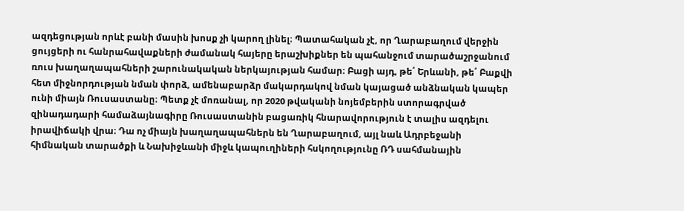ազդեցության որևէ բանի մասին խոսք չի կարող լինել։ Պատահական չէ, որ Ղարաբաղում վերջին ցույցերի ու հանրահավաքների ժամանակ հայերը երաշխիքներ են պահանջում տարածաշրջանում ռուս խաղաղապահների շարունակական ներկայության համար։ Բացի այդ, թե՛ Երևանի, թե՛ Բաքվի հետ միջնորդության նման փորձ, ամենաբարձր մակարդակով նման կայացած անձնական կապեր ունի միայն Ռուսաստանը։ Պետք չէ մոռանալ, որ 2020 թվականի նոյեմբերին ստորագրված զինադադարի համաձայնագիրը Ռուսաստանին բացառիկ հնարավորություն է տալիս ազդելու իրավիճակի վրա։ Դա ոչ միայն խաղաղապահներն են Ղարաբաղում, այլ նաև Ադրբեջանի հիմնական տարածքի և Նախիջևանի միջև կապուղիների հսկողությունը ՌԴ սահմանային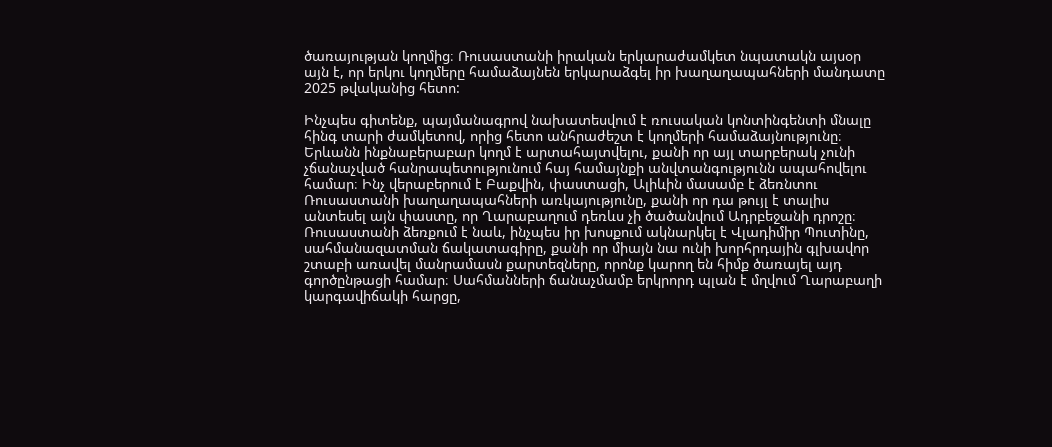ծառայության կողմից։ Ռուսաստանի իրական երկարաժամկետ նպատակն այսօր այն է, որ երկու կողմերը համաձայնեն երկարաձգել իր խաղաղապահների մանդատը 2025 թվականից հետո:

Ինչպես գիտենք, պայմանագրով նախատեսվում է ռուսական կոնտինգենտի մնալը հինգ տարի ժամկետով, որից հետո անհրաժեշտ է կողմերի համաձայնությունը։ Երևանն ինքնաբերաբար կողմ է արտահայտվելու, քանի որ այլ տարբերակ չունի չճանաչված հանրապետությունում հայ համայնքի անվտանգությունն ապահովելու համար։ Ինչ վերաբերում է Բաքվին, փաստացի, Ալիևին մասամբ է ձեռնտու Ռուսաստանի խաղաղապահների առկայությունը, քանի որ դա թույլ է տալիս անտեսել այն փաստը, որ Ղարաբաղում դեռևս չի ծածանվում Ադրբեջանի դրոշը։ Ռուսաստանի ձեռքում է նաև, ինչպես իր խոսքում ակնարկել է Վլադիմիր Պուտինը, սահմանազատման ճակատագիրը, քանի որ միայն նա ունի խորհրդային գլխավոր շտաբի առավել մանրամասն քարտեզները, որոնք կարող են հիմք ծառայել այդ գործընթացի համար։ Սահմանների ճանաչմամբ երկրորդ պլան է մղվում Ղարաբաղի կարգավիճակի հարցը,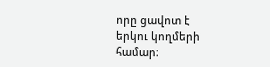որը ցավոտ է երկու կողմերի համար։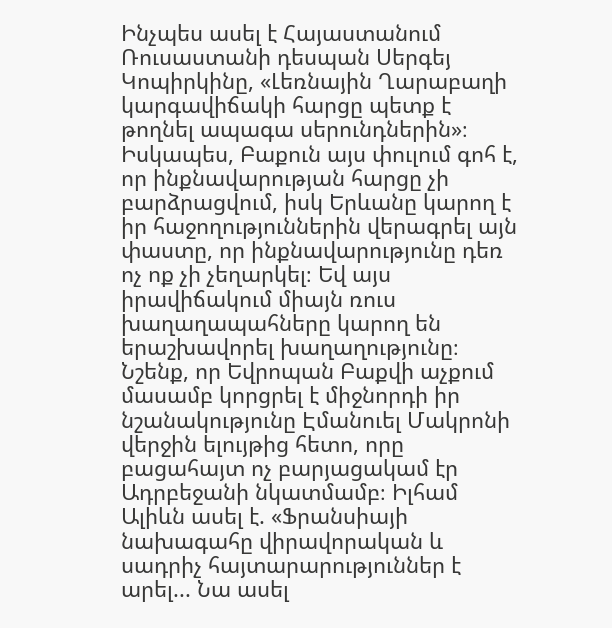Ինչպես ասել է Հայաստանում Ռուսաստանի դեսպան Սերգեյ Կոպիրկինը, «Լեռնային Ղարաբաղի կարգավիճակի հարցը պետք է թողնել ապագա սերունդներին»։ Իսկապես, Բաքուն այս փուլում գոհ է, որ ինքնավարության հարցը չի բարձրացվում, իսկ Երևանը կարող է իր հաջողություններին վերագրել այն փաստը, որ ինքնավարությունը դեռ ոչ ոք չի չեղարկել։ Եվ այս իրավիճակում միայն ռուս խաղաղապահները կարող են երաշխավորել խաղաղությունը։ Նշենք, որ Եվրոպան Բաքվի աչքում մասամբ կորցրել է միջնորդի իր նշանակությունը Էմանուել Մակրոնի վերջին ելույթից հետո, որը բացահայտ ոչ բարյացակամ էր Ադրբեջանի նկատմամբ։ Իլհամ Ալիևն ասել է. «Ֆրանսիայի նախագահը վիրավորական և սադրիչ հայտարարություններ է արել... Նա ասել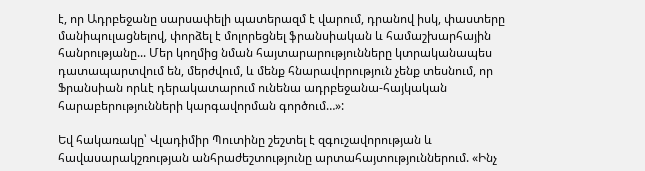է, որ Ադրբեջանը սարսափելի պատերազմ է վարում, դրանով իսկ, փաստերը մանիպուլացնելով, փորձել է մոլորեցնել ֆրանսիական և համաշխարհային հանրությանը... Մեր կողմից նման հայտարարությունները կտրականապես դատապարտվում են, մերժվում, և մենք հնարավորություն չենք տեսնում, որ Ֆրանսիան որևէ դերակատարում ունենա ադրբեջանա-հայկական հարաբերությունների կարգավորման գործում…»:

Եվ հակառակը՝ Վլադիմիր Պուտինը շեշտել է զգուշավորության և հավասարակշռության անհրաժեշտությունը արտահայտություններում. «Ինչ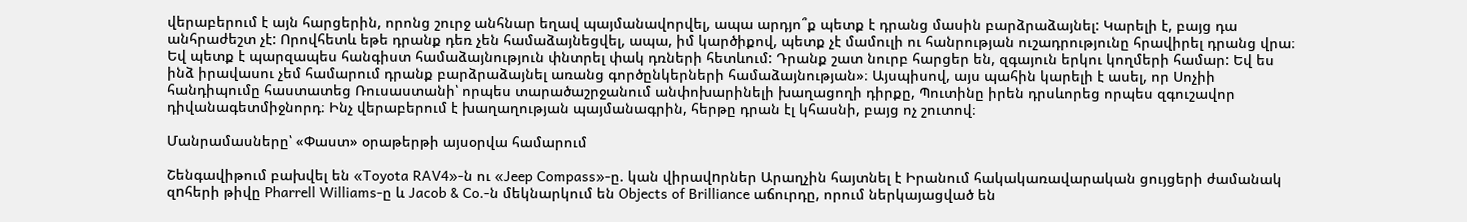վերաբերում է այն հարցերին, որոնց շուրջ անհնար եղավ պայմանավորվել, ապա արդյո՞ք պետք է դրանց մասին բարձրաձայնել: Կարելի է, բայց դա անհրաժեշտ չէ: Որովհետև եթե դրանք դեռ չեն համաձայնեցվել, ապա, իմ կարծիքով, պետք չէ մամուլի ու հանրության ուշադրությունը հրավիրել դրանց վրա։ Եվ պետք է պարզապես հանգիստ համաձայնություն փնտրել փակ դռների հետևում: Դրանք շատ նուրբ հարցեր են, զգայուն երկու կողմերի համար: Եվ ես ինձ իրավասու չեմ համարում դրանք բարձրաձայնել առանց գործընկերների համաձայնության»։ Այսպիսով, այս պահին կարելի է ասել, որ Սոչիի հանդիպումը հաստատեց Ռուսաստանի՝ որպես տարածաշրջանում անփոխարինելի խաղացողի դիրքը, Պուտինը իրեն դրսևորեց որպես զգուշավոր դիվանագետմիջնորդ։ Ինչ վերաբերում է խաղաղության պայմանագրին, հերթը դրան էլ կհասնի, բայց ոչ շուտով։

Մանրամասները՝ «Փաստ» օրաթերթի այսօրվա համարում

Շենգավիթում բախվել են «Toyota RAV4»-ն ու «Jeep Compass»-ը. կան վիրավnրներ Արաղչին հայտնել է Իրանում հակակառավարական ցույցերի ժամանակ զnհերի թիվը Pharrell Williams-ը և Jacob & Co․-ն մեկնարկում են Objects of Brilliance աճուրդը, որում ներկայացված են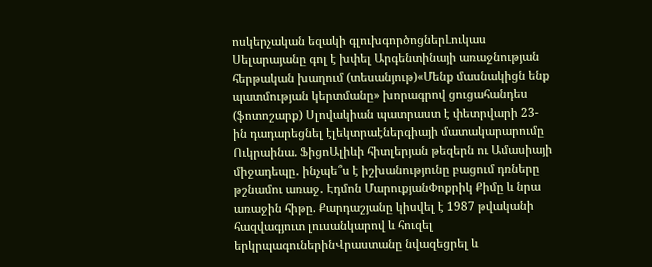ոսկերչական եզակի գլուխգործոցներԼուկաս Սելարայանը գոլ է խփել Արգենտինայի առաջնության հերթական խաղում (տեսանյութ)«Մենք մասնակիցն ենք պատմության կերտմանը» խորագրով ցուցահանդես (ֆոտոշարք) Սլովակիան պատրաստ է փետրվարի 23-ին դադարեցնել էլեկտրաէներգիայի մատակարարումը Ուկրաինա. ՖիցոԱլիևի հիտլերյան թեզերն ու Ամասիայի միջադեպը․ ինչպե՞ս է իշխանությունը բացում դռները թշնամու առաջ․ Էդմոն ՄարուքյանՓոքրիկ Քիմը և նրա առաջին հիթը. Քարդաշյանը կիսվել է 1987 թվականի հազվագյուտ լուսանկարով և հուզել երկրպագուներինՎրաստանը նվազեցրել և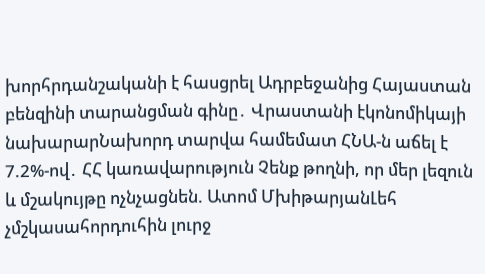խորհրդանշականի է հասցրել Ադրբեջանից Հայաստան բենզինի տարանցման գինը․ Վրաստանի էկոնոմիկայի նախարարՆախորդ տարվա համեմատ ՀՆԱ-ն աճել է 7.2%-ով․ ՀՀ կառավարություն Չենք թողնի, որ մեր լեզուն և մշակույթը ոչնչացնեն. Ատոմ ՄխիթարյանԼեհ չմշկասահորդուհին լուրջ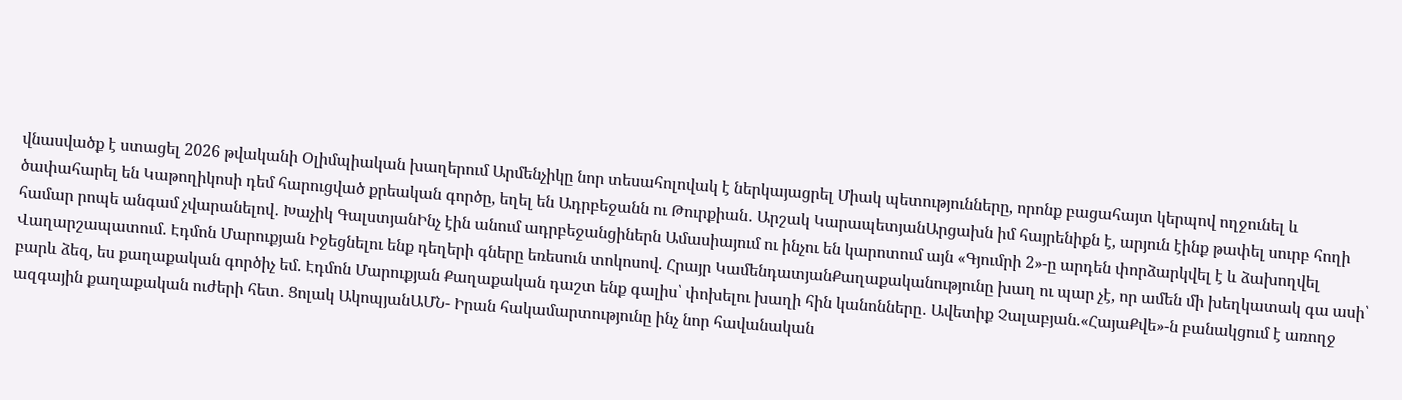վնասվածք է ստացել 2026 թվականի Օլիմպիական խաղերում Արմենչիկը նոր տեսահոլովակ է ներկայացրել Միակ պետությունները, որոնք բացահայտ կերպով ողջունել և ծափահարել են Կաթողիկոսի դեմ հարուցված քրեական գործը, եղել են Ադրբեջանն ու Թուրքիան․ Արշակ ԿարապետյանԱրցախն իմ հայրենիքն է, արյուն էինք թափել սուրբ հողի համար րոպե անգամ չվարանելով․ Խաչիկ ԳալստյանԻնչ էին անում ադրբեջանցիներն Ամասիայում ու ինչու են կարոտում այն «Գյումրի 2»-ը արդեն փորձարկվել է և ձախողվել Վաղարշապատում. Էդմոն Մարուքյան Իջեցնելու ենք դեղերի գները եռեսուն տոկոսով. Հրայր ԿամենդատյանՔաղաքականությունը խաղ ու պար չէ, որ ամեն մի խեղկատակ գա ասի՝ բարև ձեզ, ես քաղաքական գործիչ եմ. Էդմոն Մարուքյան Քաղաքական դաշտ ենք գալիս՝ փոխելու խաղի հին կանոնները․ Ավետիք Չալաբյան.«ՀայաՔվե»-ն բանակցում է առողջ ազգային քաղաքական ուժերի հետ․ Ցոլակ ԱկոպյանԱՄՆ- Իրան հակամարտությունը ինչ նոր հավանական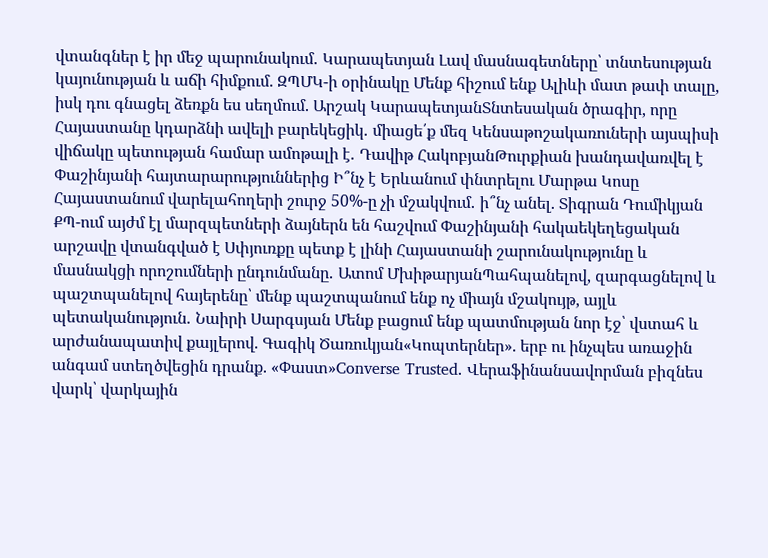վտանգներ է իր մեջ պարունակում․ Կարապետյան Լավ մասնագետները՝ տնտեսության կայունության և աճի հիմքում. ԶՊՄԿ-ի օրինակը Մենք հիշում ենք Ալիևի մատ թափ տալը, իսկ դու գնացել ձեռքն ես սեղմում. Արշակ ԿարապետյանՏնտեսական ծրագիր, որը Հայաստանը կդարձնի ավելի բարեկեցիկ․ միացե՛ք մեզ Կենսաթոշակառուների այսպիսի վիճակը պետության համար ամոթալի է․ Դավիթ ՀակոբյանԹուրքիան խանդավառվել է Փաշինյանի հայտարարություններից Ի՞նչ է Երևանում փնտրելու Մարթա Կոսը Հայաստանում վարելահողերի շուրջ 50%-ը չի մշակվում․ ի՞նչ անել. Տիգրան Դումիկյան ՔՊ-ում այժմ էլ մարզպետների ձայներն են հաշվում Փաշինյանի հակաեկեղեցական արշավը վտանգված է Սփյուռքը պետք է լինի Հայաստանի շարունակությունը և մասնակցի որոշումների ընդունմանը․ Ատոմ ՄխիթարյանՊահպանելով, զարգացնելով և պաշտպանելով հայերենը՝ մենք պաշտպանում ենք ոչ միայն մշակույթ, այլև պետականություն․ Նաիրի Սարգսյան Մենք բացում ենք պատմության նոր էջ՝ վստահ և արժանապատիվ քայլերով. Գագիկ Ծառուկյան«Կոպտերներ». երբ ու ինչպես առաջին անգամ ստեղծվեցին դրանք. «Փաստ»Converse Trusted. Վերաֆինանսավորման բիզնես վարկ՝ վարկային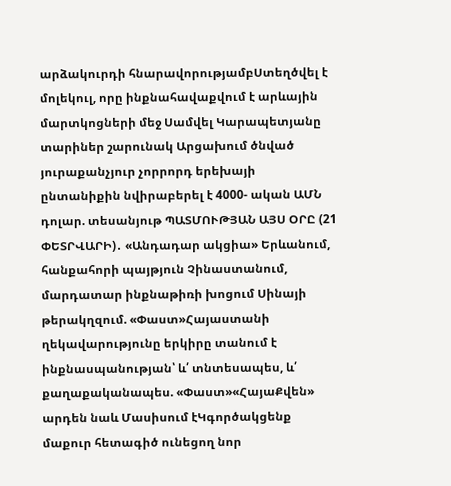արձակուրդի հնարավորությամբՍտեղծվել է մոլեկուլ, որը ինքնահավաքվում է արևային մարտկոցների մեջ Սամվել Կարապետյանը տարիներ շարունակ Արցախում ծնված յուրաքանչյուր չորրորդ երեխայի ընտանիքին նվիրաբերել է 4000- ական ԱՄՆ դոլար. տեսանյութ ՊԱՏՄՈՒԹՅԱՆ ԱՅՍ ՕՐԸ (21 ՓԵՏՐՎԱՐԻ)․ «Անդադար ակցիա» Երևանում, հանքահորի պայթյուն Չինաստանում, մարդատար ինքնաթիռի խոցում Սինայի թերակղզում. «Փաստ»Հայաստանի ղեկավարությունը երկիրը տանում է ինքնասպանության՝ և՛ տնտեսապես, և՛ քաղաքականապես. «Փաստ»«ՀայաՔվեն» արդեն նաև Մասիսում էԿգործակցենք մաքուր հետագիծ ունեցող նոր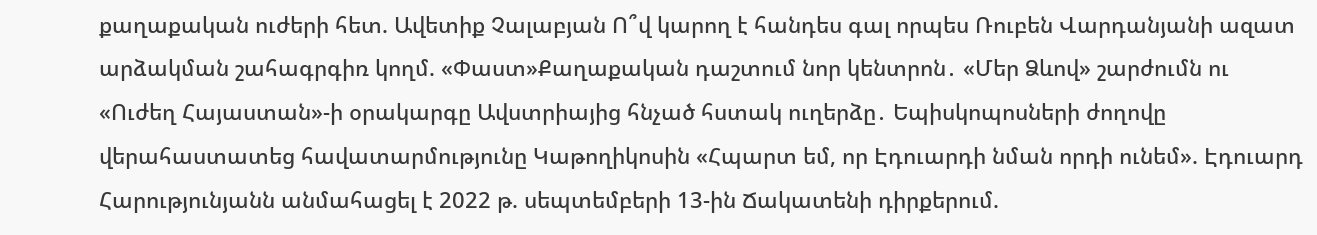քաղաքական ուժերի հետ. Ավետիք Չալաբյան Ո՞վ կարող է հանդես գալ որպես Ռուբեն Վարդանյանի ազատ արձակման շահագրգիռ կողմ. «Փաստ»Քաղաքական դաշտում նոր կենտրոն․ «Մեր Ձևով» շարժումն ու «Ուժեղ Հայաստան»-ի օրակարգը Ավստրիայից հնչած հստակ ուղերձը․ Եպիսկոպոսների ժողովը վերահաստատեց հավատարմությունը Կաթողիկոսին «Հպարտ եմ, որ Էդուարդի նման որդի ունեմ». Էդուարդ Հարությունյանն անմահացել է 2022 թ. սեպտեմբերի 13-ին Ճակատենի դիրքերում.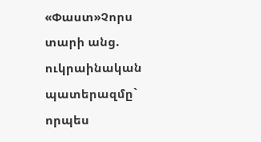«Փաստ»Չորս տարի անց. ուկրաինական պատերազմը` որպես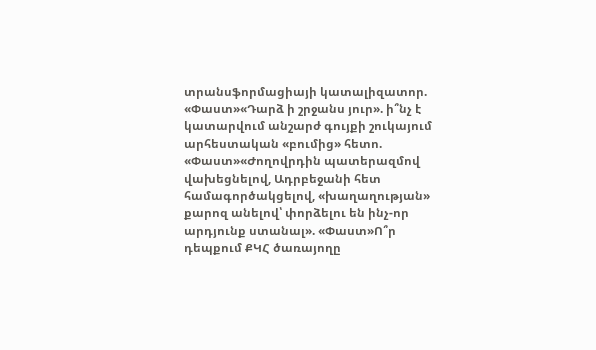տրանսֆորմացիայի կատալիզատոր. «Փաստ»«Դարձ ի շրջանս յուր». ի՞նչ է կատարվում անշարժ գույքի շուկայում արհեստական «բումից» հետո. «Փաստ»«Ժողովրդին պատերազմով վախեցնելով, Ադրբեջանի հետ համագործակցելով, «խաղաղության» քարոզ անելով՝ փորձելու են ինչ-որ արդյունք ստանալ». «Փաստ»Ո՞ր դեպքում ՔԿՀ ծառայողը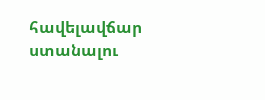հավելավճար ստանալու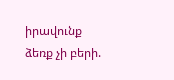իրավունք ձեռք չի բերի.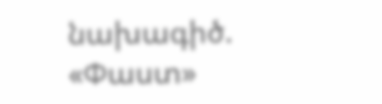նախագիծ. «Փաստ»